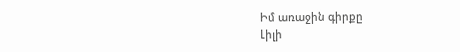Իմ առաջին գիրքը
Լիլի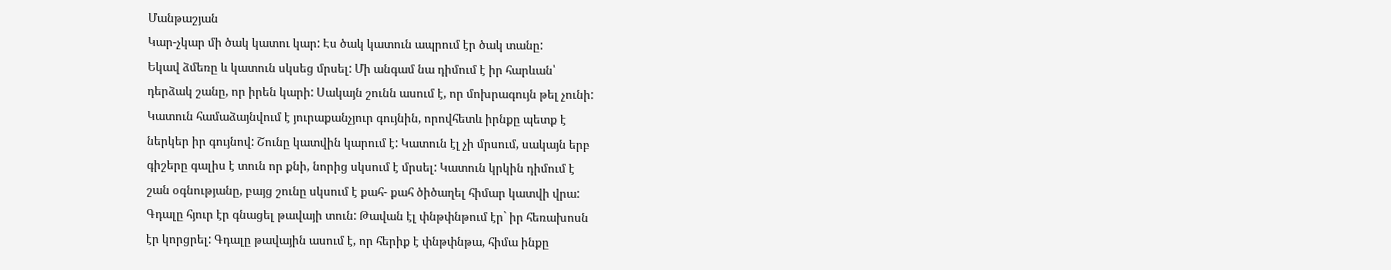Մանթաշյան
Կար-չկար մի ծակ կատու կար: Էս ծակ կատուն ապրում էր ծակ տանը:
Եկավ ձմեռը և կատուն սկսեց մրսել: Մի անգամ նա դիմում է իր հարևան՝
դերձակ շանը, որ իրեն կարի: Սակայն շունն ասում է, որ մոխրագույն թել չունի:
Կատուն համաձայնվում է յուրաքանչյուր գույնին, որովհետև իրնքը պետք է
ներկեր իր գույնով: Շունը կատվին կարում է: Կատուն էլ չի մրսում, սակայն երբ
գիշերը գալիս է տուն որ քնի, նորից սկսում է մրսել: Կատուն կրկին դիմում է
շան օգնությանը, բայց շունը սկսում է քահ- քահ ծիծաղել հիմար կատվի վրա:
Գդալը հյուր էր գնացել թավայի տուն: Թավան էլ փնթփնթում էր` իր հեռախոսն
էր կորցրել: Գդալը թավային ասում է, որ հերիք է փնթփնթա, հիմա ինքը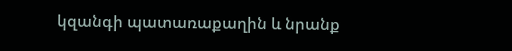կզանգի պատառաքաղին և նրանք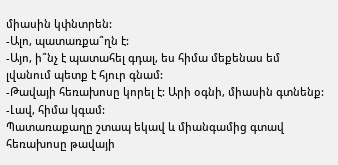միասին կփնտրեն:
-Ալո, պատառքա՞ղն է:
-Այո, ի՞նչ է պատահել գդալ, ես հիմա մեքենաս եմ լվանում պետք է հյուր գնամ:
-Թավայի հեռախոսը կորել է: Արի օգնի, միասին գտնենք:
-Լավ, հիմա կգամ:
Պատառաքաղը շտապ եկավ և միանգամից գտավ հեռախոսը թավայի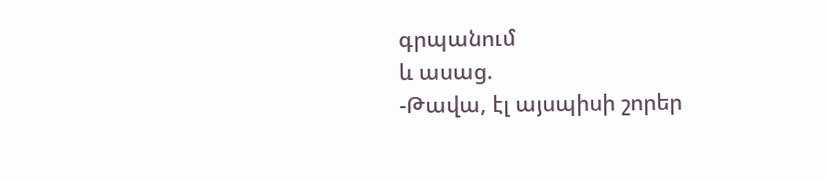գրպանում
և ասաց.
-Թավա, էլ այսպիսի շորեր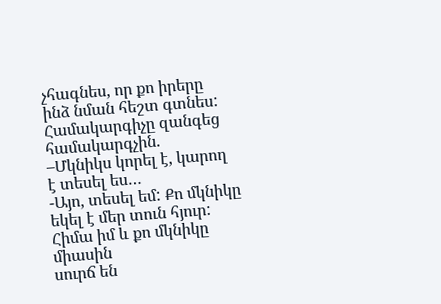չհագնես, որ քո իրերը ինձ նման հեշտ գտնես:
Համակարգիչը զանգեց համակարգչին.
–Մկնիկս կորել է, կարող է տեսել ես…
-Այո, տեսել եմ: Քո մկնիկը եկել է մեր տուն հյուր: Հիմա իմ և քո մկնիկը միասին
սուրճ են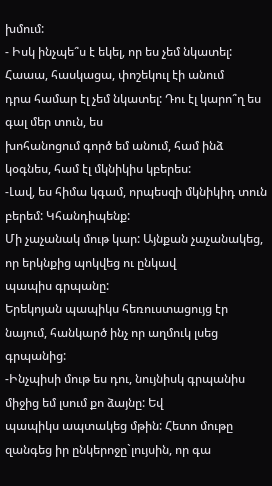խմում:
- Իսկ ինչպե՞ս է եկել, որ ես չեմ նկատել: Հաաա, հասկացա, փոշեկուլ էի անում
դրա համար էլ չեմ նկատել: Դու էլ կարո՞ղ ես գալ մեր տուն, ես
խոհանոցում գործ եմ անում, համ ինձ կօգնես, համ էլ մկնիկիս կբերես:
-Լավ, ես հիմա կգամ, որպեսզի մկնիկիդ տուն բերեմ: Կհանդիպենք:
Մի չաչանակ մութ կար: Այնքան չաչանակեց, որ երկնքից պոկվեց ու ընկավ
պապիս գրպանը:
Երեկոյան պապիկս հեռուստացույց էր նայում, հանկարծ ինչ որ աղմուկ լսեց
գրպանից:
-Ինչպիսի մութ ես դու, նույնիսկ գրպանիս միջից եմ լսում քո ձայնը: Եվ
պապիկս ապտակեց մթին: Հետո մութը զանգեց իր ընկերոջը`լույսին, որ գա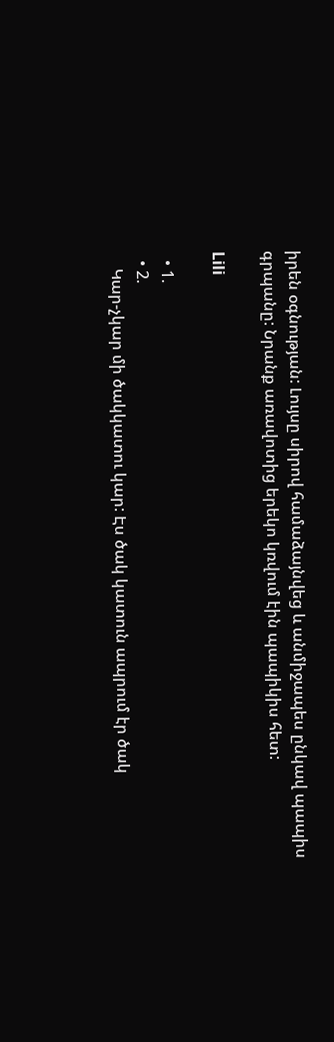իրեն օգնության: Լույսը սիրով համաձայնվեց և անմիջապես ընկավ պապիս
գրպանը: Նրանք առավոտից երեկո կռվում էին պապիկիս հետ:

Lili

  • 1.
  • 2.
    Կար-չկար մի ծակկատու կար: Էս ծակ կատուն ապրում էր ծակ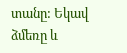տանը: Եկավ ձմեռը և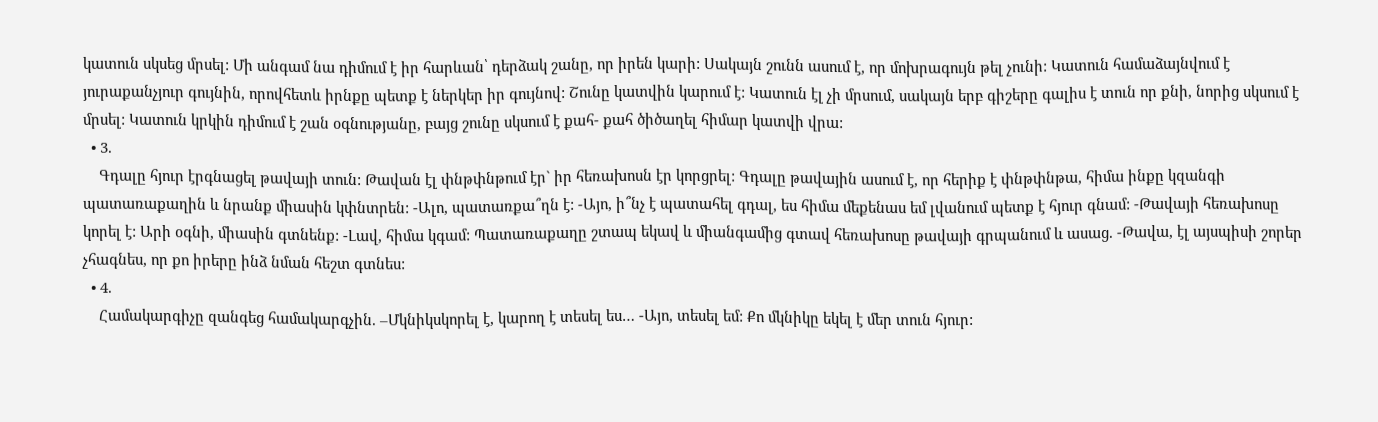կատուն սկսեց մրսել: Մի անգամ նա դիմում է իր հարևան՝ դերձակ շանը, որ իրեն կարի: Սակայն շունն ասում է, որ մոխրագույն թել չունի: Կատուն համաձայնվում է յուրաքանչյուր գույնին, որովհետև իրնքը պետք է ներկեր իր գույնով: Շունը կատվին կարում է: Կատուն էլ չի մրսում, սակայն երբ գիշերը գալիս է տուն որ քնի, նորից սկսում է մրսել: Կատուն կրկին դիմում է շան օգնությանը, բայց շունը սկսում է քահ- քահ ծիծաղել հիմար կատվի վրա:
  • 3.
    Գդալը հյուր էրգնացել թավայի տուն: Թավան էլ փնթփնթում էր` իր հեռախոսն էր կորցրել: Գդալը թավային ասում է, որ հերիք է փնթփնթա, հիմա ինքը կզանգի պատառաքաղին և նրանք միասին կփնտրեն: -Ալո, պատառքա՞ղն է: -Այո, ի՞նչ է պատահել գդալ, ես հիմա մեքենաս եմ լվանում պետք է հյուր գնամ: -Թավայի հեռախոսը կորել է: Արի օգնի, միասին գտնենք: -Լավ, հիմա կգամ: Պատառաքաղը շտապ եկավ և միանգամից գտավ հեռախոսը թավայի գրպանում և ասաց. -Թավա, էլ այսպիսի շորեր չհագնես, որ քո իրերը ինձ նման հեշտ գտնես:
  • 4.
    Համակարգիչը զանգեց համակարգչին. –Մկնիկսկորել է, կարող է տեսել ես… -Այո, տեսել եմ: Քո մկնիկը եկել է մեր տուն հյուր: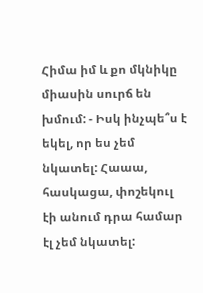Հիմա իմ և քո մկնիկը միասին սուրճ են խմում: - Իսկ ինչպե՞ս է եկել, որ ես չեմ նկատել: Հաաա, հասկացա, փոշեկուլ էի անում դրա համար էլ չեմ նկատել: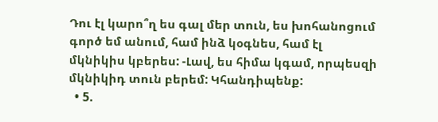Դու էլ կարո՞ղ ես գալ մեր տուն, ես խոհանոցում գործ եմ անում, համ ինձ կօգնես, համ էլ մկնիկիս կբերես: -Լավ, ես հիմա կգամ, որպեսզի մկնիկիդ տուն բերեմ: Կհանդիպենք:
  • 5.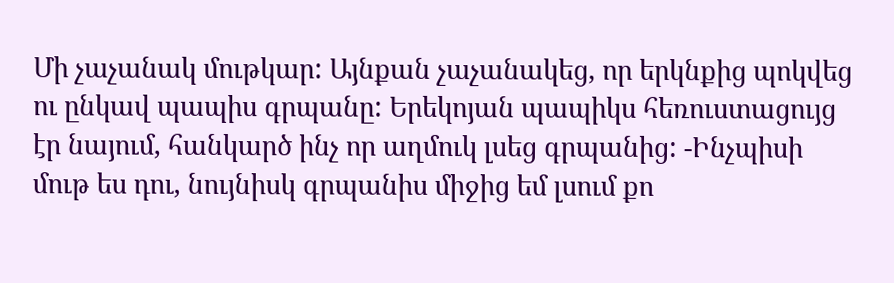Մի չաչանակ մութկար: Այնքան չաչանակեց, որ երկնքից պոկվեց ու ընկավ պապիս գրպանը: Երեկոյան պապիկս հեռուստացույց էր նայում, հանկարծ ինչ որ աղմուկ լսեց գրպանից: -Ինչպիսի մութ ես դու, նույնիսկ գրպանիս միջից եմ լսում քո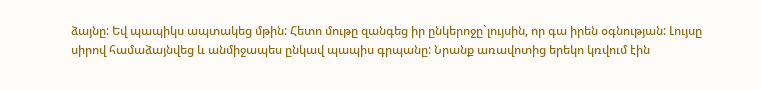ձայնը: Եվ պապիկս ապտակեց մթին: Հետո մութը զանգեց իր ընկերոջը`լույսին, որ գա իրեն օգնության: Լույսը սիրով համաձայնվեց և անմիջապես ընկավ պապիս գրպանը: Նրանք առավոտից երեկո կռվում էին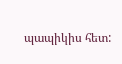պապիկիս հետ: